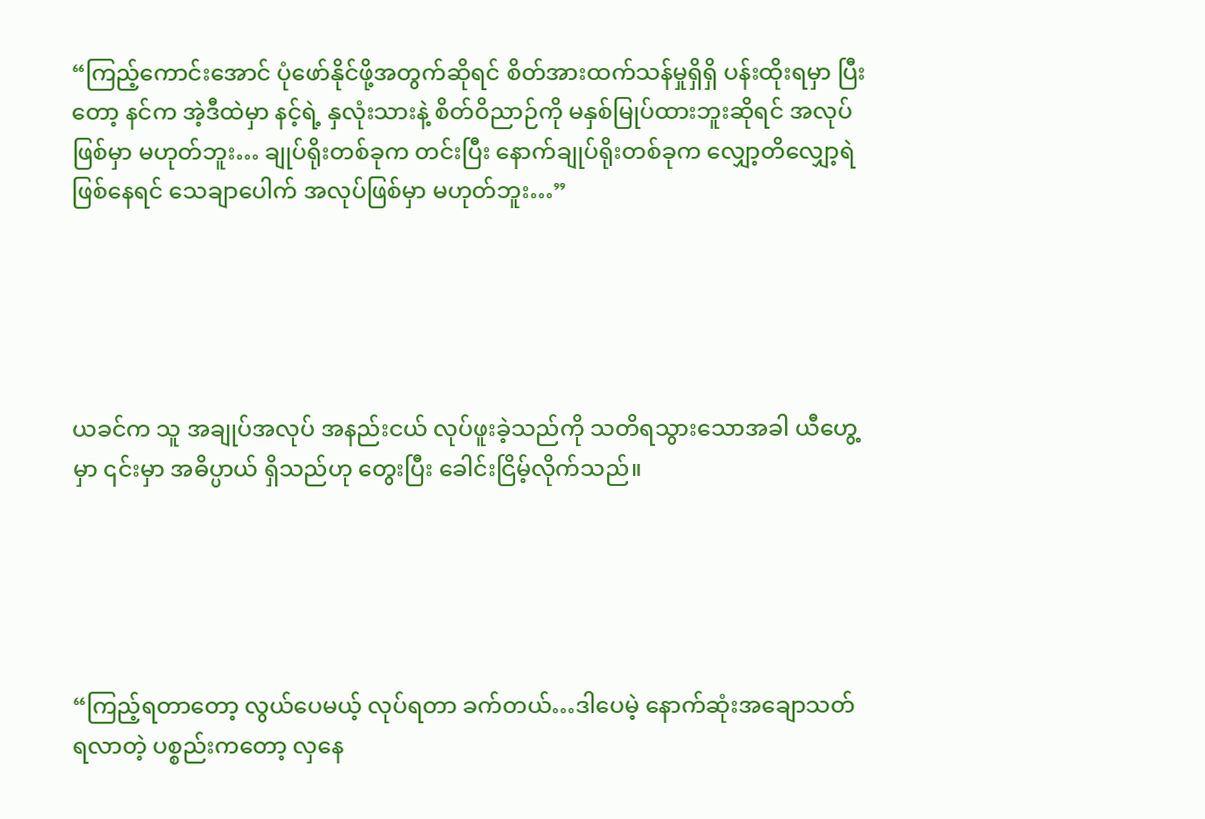“ကြည့်ကောင်းအောင် ပုံဖော်နိုင်ဖို့အတွက်ဆိုရင် စိတ်အားထက်သန်မှုရှိရှိ ပန်းထိုးရမှာ ပြီးတော့ နင်က အဲ့ဒီထဲမှာ နင့်ရဲ့ နှလုံးသားနဲ့ စိတ်ဝိညာဉ်ကို မနှစ်မြုပ်ထားဘူးဆိုရင် အလုပ်ဖြစ်မှာ မဟုတ်ဘူး… ချုပ်ရိုးတစ်ခုက တင်းပြီး နောက်ချုပ်ရိုးတစ်ခုက လျှော့တိလျှော့ရဲ ဖြစ်နေရင် သေချာပေါက် အလုပ်ဖြစ်မှာ မဟုတ်ဘူး…”





ယခင်က သူ အချုပ်အလုပ် အနည်းငယ် လုပ်ဖူးခဲ့သည်ကို သတိရသွားသောအခါ ယီဟွေ့မှာ ၎င်းမှာ အဓိပ္ပာယ် ရှိသည်ဟု တွေးပြီး ခေါင်းငြိမ့်လိုက်သည်။





“ကြည့်ရတာတော့ လွယ်ပေမယ့် လုပ်ရတာ ခက်တယ်…ဒါပေမဲ့ နောက်ဆုံးအချောသတ် ရလာတဲ့ ပစ္စည်းကတော့ လှနေ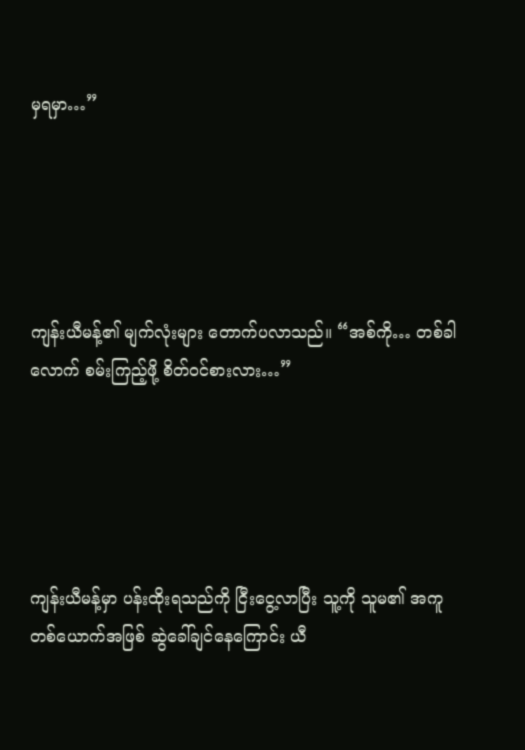မှရမှာ…”





ကျန်းယီမန့်၏ မျက်လုံးများ တောက်ပလာသည်။ “အစ်ကို… တစ်ခါလောက် စမ်းကြည့်ဖို့ စိတ်ဝင်စားလား…”





ကျန်းယီမန့်မှာ ပန်းထိုးရသည်ကို ငြီးငွေ့လာပြီး သူ့ကို သူမ၏ အကူတစ်ယောက်အဖြစ် ဆွဲခေါ်ချင်နေကြောင်း ယီ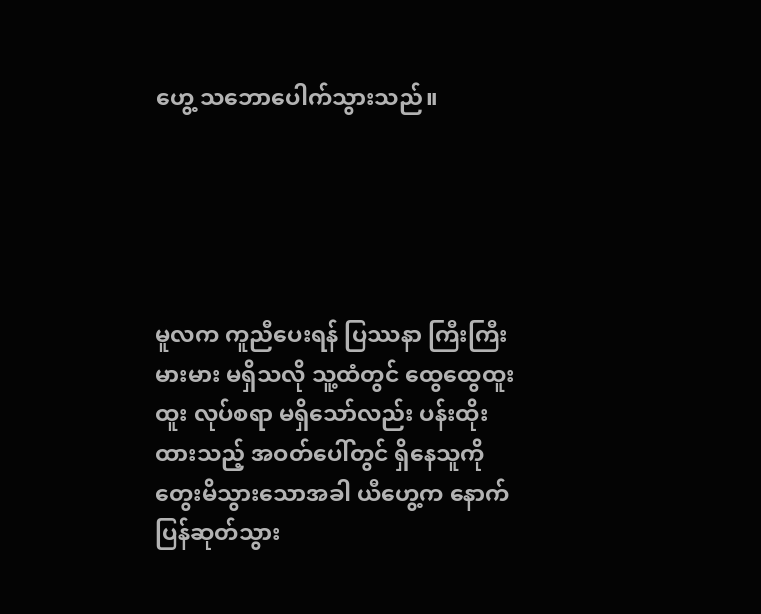ဟွေ့ သဘောပေါက်သွားသည်။





မူလက ကူညီပေးရန် ပြဿနာ ကြီးကြီးမားမား မရှိသလို သူ့ထံတွင် ထွေထွေထူးထူး လုပ်စရာ မရှိသော်လည်း ပန်းထိုးထားသည့် အဝတ်ပေါ်တွင် ရှိနေသူကို တွေးမိသွားသောအခါ ယီဟွေ့က နောက်ပြန်ဆုတ်သွား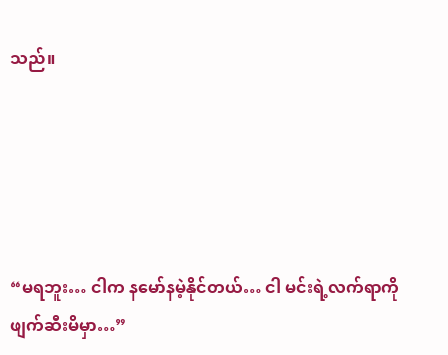သည်။





“မရဘူး… ငါက နမော်နမဲ့နိုင်တယ်… ငါ မင်းရဲ့လက်ရာကို ဖျက်ဆီးမိမှာ…”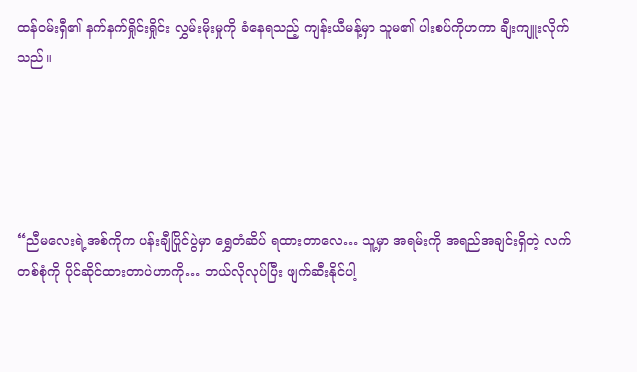ထန်ဝမ်းရှီ၏ နက်နက်ရှိုင်းရှိုင်း လွှမ်းမိုးမှုကို ခံနေရသည့် ကျန်းယီမန့်မှာ သူမ၏ ပါးစပ်ကိုဟကာ ချီးကျူးလိုက်သည်။





“ညီမလေးရဲ့အစ်ကိုက ပန်းချီပြိုင်ပွဲမှာ ရွှေတံဆိပ် ရထားတာလေ… သူ့မှာ အရမ်းကို အရည်အချင်းရှိတဲ့ လက်တစ်စုံကို ပိုင်ဆိုင်ထားတာပဲဟာကို… ဘယ်လိုလုပ်ပြီး ဖျက်ဆီးနိုင်ပါ့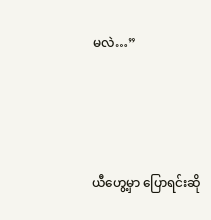မလဲ…”





ယီဟွေ့မှာ ပြောရင်းဆို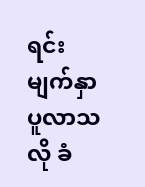ရင်း မျက်နှာပူလာသလို ခံ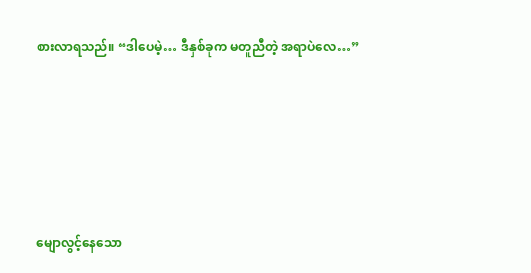စားလာရသည်။ “ဒါပေမဲ့… ဒီနှစ်ခုက မတူညီတဲ့ အရာပဲလေ…”





မျောလွင့်နေသော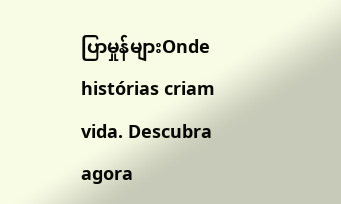ပြာမှုန်များOnde histórias criam vida. Descubra agora